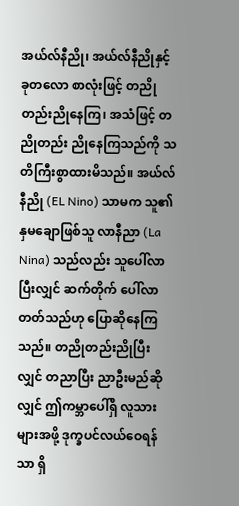အယ်လ်နီညို၊ အယ်လ်နီညိုနှင့် ခုတလော စာလုံးဖြင့် တညိုတည်းညိုနေကြ၊ အသံဖြင့် တညိုတည်း ညိုနေကြသည်ကို သတိကြီးစွာထားမိသည်။ အယ်လ်နီညို (EL Nino) သာမက သူ၏နှမချောဖြစ်သူ လာနီညာ (La Nina) သည်လည်း သူပေါ်လာပြီးလျှင် ဆက်တိုက် ပေါ်လာတတ်သည်ဟု ပြောဆိုနေကြသည်။ တညိုတည်းညိုပြီးလျှင် တညာပြီး ညာဦးမည်ဆိုလျှင် ဤကမ္ဘာပေါ်ရှိ လူသားများအဖို့ ဒုက္ခပင်လယ်ဝေရန်သာ ရှိ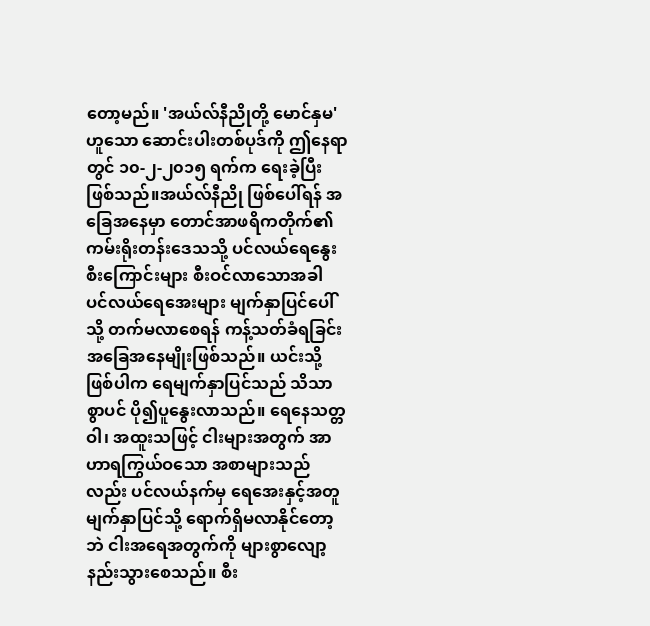တော့မည်။ 'အယ်လ်နီညိုတို့ မောင်နှမ' ဟူသော ဆောင်းပါးတစ်ပုဒ်ကို ဤနေရာတွင် ၁၀-၂-၂၀၁၅ ရက်က ရေးခဲ့ပြီးဖြစ်သည်။အယ်လ်နီညို ဖြစ်ပေါ်ရန် အခြေအနေမှာ တောင်အာဖရိကတိုက်၏ ကမ်းရိုးတန်းဒေသသို့ ပင်လယ်ရေနွေးစီးကြောင်းများ စီးဝင်လာသောအခါ ပင်လယ်ရေအေးများ မျက်နှာပြင်ပေါ်သို့ တက်မလာစေရန် ကန့်သတ်ခံရခြင်း အခြေအနေမျိုးဖြစ်သည်။ ယင်းသို့ဖြစ်ပါက ရေမျက်နှာပြင်သည် သိသာစွာပင် ပို၍ပူနွေးလာသည်။ ရေနေသတ္တဝါ၊ အထူးသဖြင့် ငါးများအတွက် အာဟာရကြွယ်ဝသော အစာများသည်လည်း ပင်လယ်နက်မှ ရေအေးနှင့်အတူ မျက်နှာပြင်သို့ ရောက်ရှိမလာနိုင်တော့ဘဲ ငါးအရေအတွက်ကို များစွာလျော့နည်းသွားစေသည်။ စီး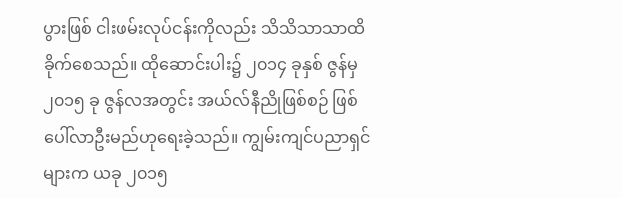ပွားဖြစ် ငါးဖမ်းလုပ်ငန်းကိုလည်း သိသိသာသာထိခိုက်စေသည်။ ထိုဆောင်းပါး၌ ၂၀၁၄ ခုနှစ် ဇွန်မှ ၂၀၁၅ ခု ဇွန်လအတွင်း အယ်လ်နီညိုဖြစ်စဉ် ဖြစ်ပေါ်လာဦးမည်ဟုရေးခဲ့သည်။ ကျွမ်းကျင်ပညာရှင်များက ယခု ၂၀၁၅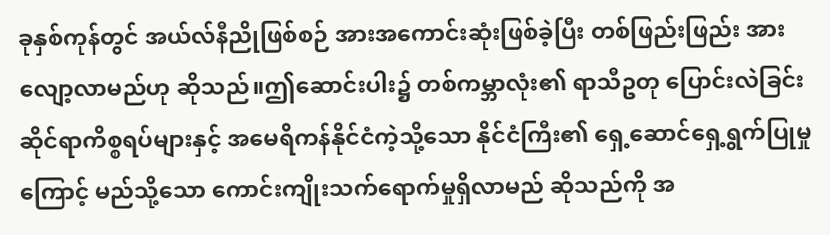ခုနှစ်ကုန်တွင် အယ်လ်နီညိုဖြစ်စဉ် အားအကောင်းဆုံးဖြစ်ခဲ့ပြီး တစ်ဖြည်းဖြည်း အားလျော့လာမည်ဟု ဆိုသည်။ဤဆောင်းပါး၌ တစ်ကမ္ဘာလုံး၏ ရာသီဥတု ပြောင်းလဲခြင်းဆိုင်ရာကိစ္စရပ်များနှင့် အမေရိကန်နိုင်ငံကဲ့သို့သော နိုင်ငံကြီး၏ ရှေ့ဆောင်ရှေ့ရွက်ပြုမှုကြောင့် မည်သို့သော ကောင်းကျိုးသက်ရောက်မှုရှိလာမည် ဆိုသည်ကို အ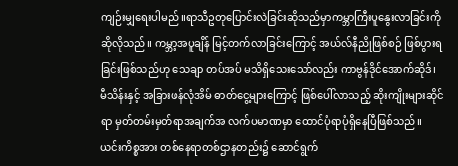ကျဉ်းမျှရေးပါမည်။ရာသီဥတုပြောင်းလဲခြင်းဆိုသည်မှာကမ္ဘာကြီးပူနွေးလာခြင်းကိုဆိုလိုသည်။ ကမ္ဘာ့အပူချိန် မြင့်တက်လာခြင်းကြောင့် အယ်လ်နီညိုဖြစ်စဉ် ဖြစ်ပွားရခြင်းဖြစ်သည်ဟု သေချာ တပ်အပ် မသိရှိသေးသော်လည်း ကာဗွန်ဒိုင်အောက်ဆိုဒ်၊ မီသိန်းနှင့် အခြားဖန်လုံအိမ် ဓာတ်ငွေ့များကြောင့် ဖြစ်ပေါ်လာသည့် ဆိုးကျိုးများဆိုင်ရာ မှတ်တမ်းမှတ်ရာအချက်အ လက်ပမာဏမှာ ထောင်ပုံရာပုံရှိနေပြီဖြစ်သည်။ ယင်းကိစ္စအား တစ်နေရာတစ်ဌာနတည်း၌ ဆောင်ရွက်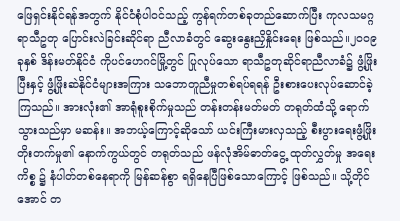ဖြေရှင်းနိုင်ရန်အတွက် နိုင်ငံစုံပါဝင်သည့် ကွန်ရက်တစ်ခုတည်ဆောက်ပြီး ကုလသမဂ္ဂ ရာသီဥတု ပြောင်းလဲခြင်းဆိုင်ရာ ညီလာခံတွင် ဆွေးနွေးညှိနှိုင်းရေး ဖြစ်သည်။၂၀၀၉ ခုနှစ် ဒိန်းမတ်နိုင်ငံ ကိုပင်ဟေဂင်မြို့တွင် ပြုလုပ်သော ရာသီဥတုဆိုင်ရာညီလာခံ၌ ဖွံ့ဖြိုးပြီးနှင့် ဖွံ့ဖြိုးဆဲနိုင်ငံများအကြား သဘောတူညီမှုတစ်ရပ်ရရန် ဦးစားပေးလုပ်ဆောင်ခဲ့ကြသည်။ အားလုံး၏ အာရုံစူးစိုက်မှုသည် တန်းတန်းမတ်မတ် တရုတ်ထံသို့ ရောက်သွားသည်မှာ မဆန်း။ အဘယ့်ကြောင့်ဆိုသော် ယင်းကြီးမားလှသည့် စီးပွားရေးဖွံ့ဖြိုးတိုးတက်မှု၏ နောက်ကွယ်တွင် တရုတ်သည် ဖန်လုံအိမ်ဓာတ်ငွေ့ ထုတ်လွှတ်မှု အရေးကိစ္စ ၌ နံပါတ်တစ်နေရာကို မြန်ဆန်စွာ ရရှိနေပြီဖြစ်သောကြောင့် ဖြစ်သည်။ သို့တိုင်အောင် တ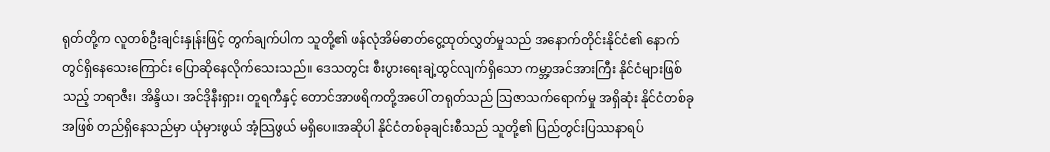ရုတ်တို့က လူတစ်ဦးချင်းနှုန်းဖြင့် တွက်ချက်ပါက သူတို့၏ ဖန်လုံအိမ်ဓာတ်ငွေ့ထုတ်လွှတ်မှုသည် အနောက်တိုင်းနိုင်ငံ၏ နောက်တွင်ရှိနေသေးကြောင်း ပြောဆိုနေလိုက်သေးသည်။ ဒေသတွင်း စီးပွားရေးချဲ့ထွင်လျက်ရှိသော ကမ္ဘာ့အင်အားကြီး နိုင်ငံများဖြစ်သည့် ဘရာဇီး၊ အိန္ဒိယ၊ အင်ဒိုနီးရှား၊ တူရကီနှင့် တောင်အာဖရိကတို့အပေါ် တရုတ်သည် သြဇာသက်ရောက်မှု အရှိဆုံး နိုင်ငံတစ်ခုအဖြစ် တည်ရှိနေသည်မှာ ယုံမှားဖွယ် အံ့သြဖွယ် မရှိပေ။အဆိုပါ နိုင်ငံတစ်ခုချင်းစီသည် သူတို့၏ ပြည်တွင်းပြဿနာရပ်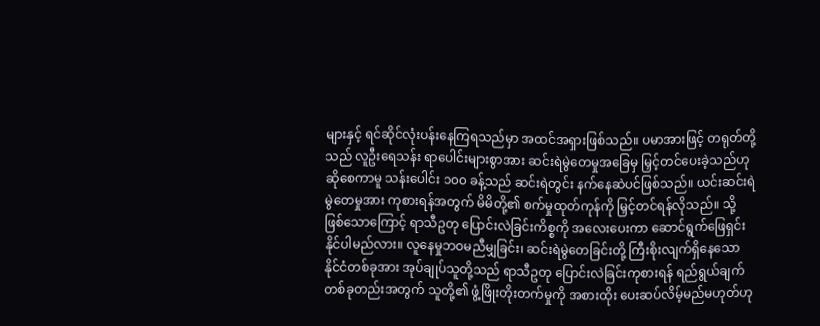များနှင့် ရင်ဆိုင်လုံးပန်းနေကြရသည်မှာ အထင်အရှားဖြစ်သည်။ ပမာအားဖြင့် တရုတ်တို့သည် လူဦးရေသန်း ရာပေါင်းများစွာအား ဆင်းရဲမွဲတေမှုအခြေမှ မြှင့်တင်ပေးခဲ့သည်ဟုဆိုစေကာမူ သန်းပေါင်း ၁၀၀ ခန့်သည် ဆင်းရဲတွင်း နက်နေဆဲပင်ဖြစ်သည်။ ယင်းဆင်းရဲမွဲတေမှုအား ကုစားရန်အတွက် မိမိတို့၏ စက်မှုထုတ်ကုန်ကို မြှင့်တင်ရန်လိုသည်။ သို့ ဖြစ်သောကြောင့် ရာသီဥတု ပြောင်းလဲခြင်းကိစ္စကို အလေးပေးကာ ဆောင်ရွက်ဖြေရှင်းနိုင်ပါမည်လား။ လူနေမှုဘဝမညီမျှခြင်း၊ ဆင်းရဲမွဲတေခြင်းတို့ ကြီးစိုးလျက်ရှိနေသော နိုင်ငံတစ်ခုအား အုပ်ချုပ်သူတို့သည် ရာသီဥတု ပြောင်းလဲခြင်းကုစားရန် ရည်ရွယ်ချက် တစ်ခုတည်းအတွက် သူတို့၏ ဖွံ့ဖြိုးတိုးတက်မှုကို အစားထိုး ပေးဆပ်လိမ့်မည်မဟုတ်ဟု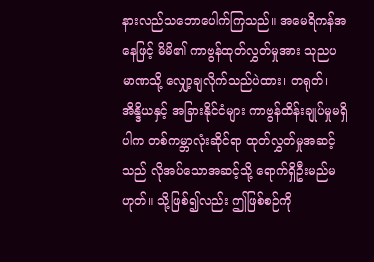နားလည်သဘောပေါက်ကြသည်။ အမေရိကန်အနေဖြင့် မိမိ၏ ကာဗွန်ထုတ်လွှတ်မှုအား သုညပမာဏသို့ လျှော့ချလိုက်သည်ပဲထား၊ တရုတ်၊ အိန္ဒိယနှင့် အခြားနိုင်ငံများ ကာဗွန်ထိန်းချုပ်မှုမရှိပါက တစ်ကမ္ဘာလုံးဆိုင်ရာ ထုတ်လွှတ်မှုအဆင့်သည် လိုအပ်သောအဆင့်သို့ ရောက်ရှိဦးမည်မဟုတ်။ သို့ဖြစ်၍လည်း ဤဖြစ်စဉ်ကို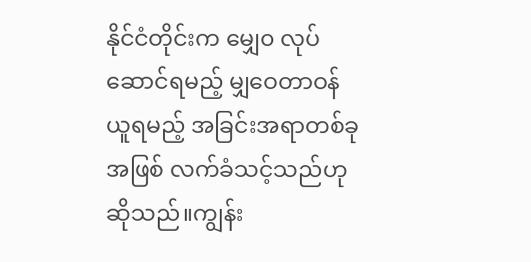နိုင်ငံတိုင်းက မျှေ၀ လုပ်ဆောင်ရမည့် မျှဝေတာဝန်ယူရမည့် အခြင်းအရာတစ်ခုအဖြစ် လက်ခံသင့်သည်ဟု ဆိုသည်။ကျွန်း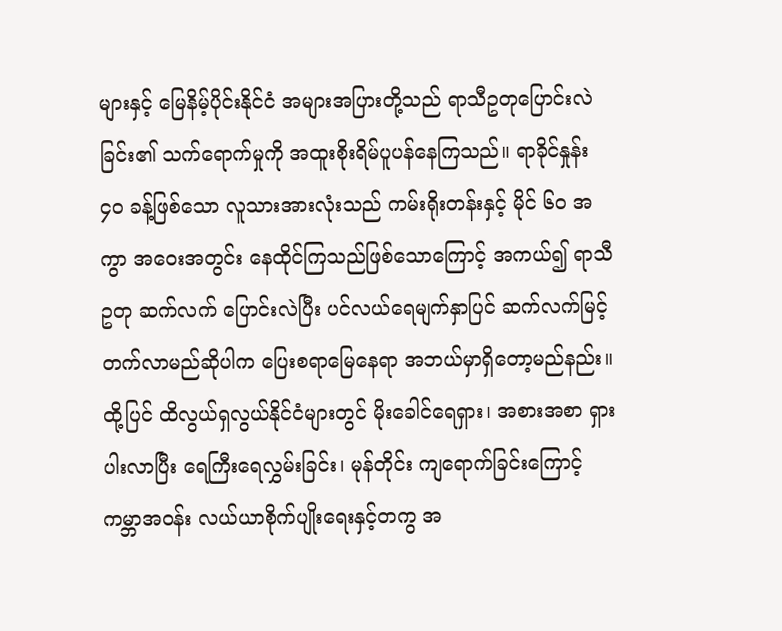များနှင့် မြေနိမ့်ပိုင်းနိုင်ငံ အများအပြားတို့သည် ရာသီဥတုပြောင်းလဲခြင်း၏ သက်ရောက်မှုကို အထူးစိုးရိမ်ပူပန်နေကြသည်။ ရာခိုင်နှုန်း ၄၀ ခန့်ဖြစ်သော လူသားအားလုံးသည် ကမ်းရိုးတန်းနှင့် မိုင် ၆၀ အကွာ အဝေးအတွင်း နေထိုင်ကြသည်ဖြစ်သောကြောင့် အကယ်၍ ရာသီဥတု ဆက်လက် ပြောင်းလဲပြီး ပင်လယ်ရေမျက်နှာပြင် ဆက်လက်မြင့်တက်လာမည်ဆိုပါက ပြေးစရာမြေနေရာ အဘယ်မှာရှိတော့မည်နည်း။ ထို့ပြင် ထိလွယ်ရှလွယ်နိုင်ငံများတွင် မိုးခေါင်ရေရှား၊ အစားအစာ ရှားပါးလာပြီး ရေကြီးရေလွှမ်းခြင်း၊ မုန်တိုင်း ကျရောက်ခြင်းကြောင့် ကမ္ဘာအဝန်း လယ်ယာစိုက်ပျိုးရေးနှင့်တကွ အ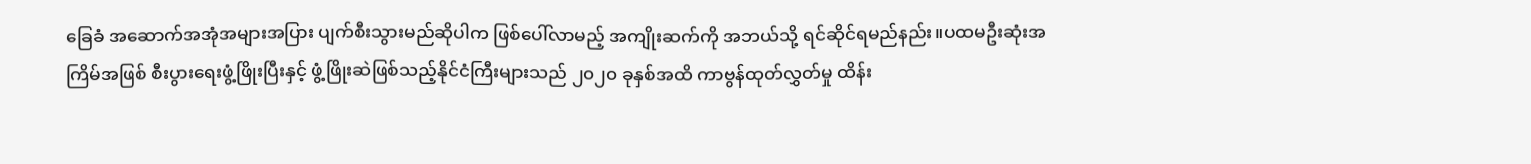ခြေခံ အဆောက်အအုံအများအပြား ပျက်စီးသွားမည်ဆိုပါက ဖြစ်ပေါ်လာမည့် အကျိုးဆက်ကို အဘယ်သို့ ရင်ဆိုင်ရမည်နည်း။ပထမဦးဆုံးအကြိမ်အဖြစ် စီးပွားရေးဖွံ့ဖြိုးပြီးနှင့် ဖွံ့ဖြိုးဆဲဖြစ်သည့်နိုင်ငံကြီးများသည် ၂၀၂၀ ခုနှစ်အထိ ကာဗွန်ထုတ်လွှတ်မှု ထိန်း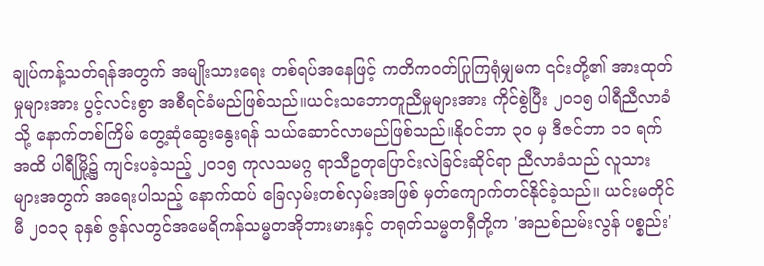ချုပ်ကန့်သတ်ရန်အတွက် အမျိုးသားရေး တစ်ရပ်အနေဖြင့် ကတိကဝတ်ပြုကြရုံမျှမက ၎င်းတို့၏ အားထုတ်မှုများအား ပွင့်လင်းစွာ အစီရင်ခံမည်ဖြစ်သည်။ယင်းသဘောတူညီမှုများအား ကိုင်စွဲပြီး ၂၀၁၅ ပါရီညီလာခံသို့ နောက်တစ်ကြိမ် တွေ့ဆုံဆွေးနွေးရန် သယ်ဆောင်လာမည်ဖြစ်သည်။နိုဝင်ဘာ ၃၀ မှ ဒီဇင်ဘာ ၁၁ ရက်အထိ ပါရီမြို့၌ ကျင်းပခဲ့သည့် ၂၀၁၅ ကုလသမဂ္ဂ ရာသီဥတုပြောင်းလဲခြင်းဆိုင်ရာ ညီလာခံသည် လူသားများအတွက် အရေးပါသည့် နောက်ထပ် ခြေလှမ်းတစ်လှမ်းအဖြစ် မှတ်ကျောက်တင်နိုင်ခဲ့သည်။ ယင်းမတိုင်မီ ၂၀၁၃ ခုနှစ် ဇွန်လတွင်အမေရိကန်သမ္မတအိုဘားမားနှင့် တရုတ်သမ္မတရှီတို့က 'အညစ်ညမ်းလွန် ပစ္စည်း'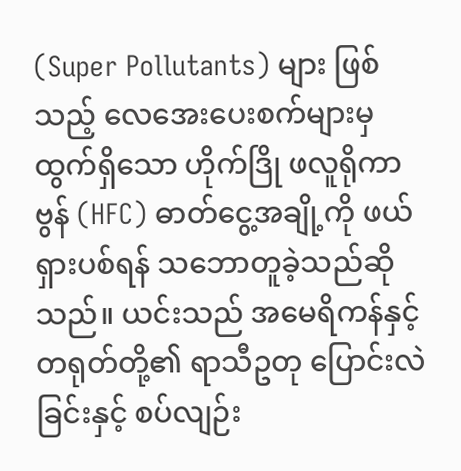(Super Pollutants) များ ဖြစ်သည့် လေအေးပေးစက်များမှ ထွက်ရှိသော ဟိုက်ဒြို ဖလူရိုကာဗွန် (HFC) ဓာတ်ငွေ့အချို့ကို ဖယ်ရှားပစ်ရန် သဘောတူခဲ့သည်ဆိုသည်။ ယင်းသည် အမေရိကန်နှင့် တရုတ်တို့၏ ရာသီဥတု ပြောင်းလဲခြင်းနှင့် စပ်လျဉ်း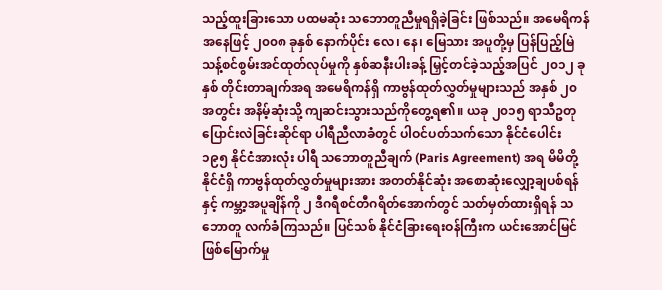သည့်ထူးခြားသော ပထမဆုံး သဘောတူညီမှုရရှိခဲ့ခြင်း ဖြစ်သည်။ အမေရိကန်အနေဖြင့် ၂၀၀၈ ခုနှစ် နောက်ပိုင်း လေ၊ နေ၊ မြေသား အပူတို့မှ ပြန်ပြည့်မြဲ သန့်စင်စွမ်းအင်ထုတ်လုပ်မှုကို နှစ်ဆနီးပါးခန့် မြှင့်တင်ခဲ့သည့်အပြင် ၂၀၁၂ ခုနှစ် တိုင်းတာချက်အရ အမေရိကန်ရှိ ကာဗွန်ထုတ်လွှတ်မှုများသည် အနှစ် ၂၀ အတွင်း အနိမ့်ဆုံးသို့ ကျဆင်းသွားသည်ကိုတွေ့ရ၏။ ယခု ၂၀၁၅ ရာသီဥတု ပြောင်းလဲခြင်းဆိုင်ရာ ပါရီညီလာခံတွင် ပါဝင်ပတ်သက်သော နိုင်ငံပေါင်း ၁၉၅ နိုင်ငံအားလုံး ပါရီ သဘောတူညီချက် (Paris Agreement) အရ မိမိတို့နိုင်ငံရှိ ကာဗွန်ထုတ်လွှတ်မှုများအား အတတ်နိုင်ဆုံး အစောဆုံးလျှော့ချပစ်ရန်နှင့် ကမ္ဘာ့အပူချိန်ကို ၂ ဒီဂရီစင်တီဂရိတ်အောက်တွင် သတ်မှတ်ထားရှိရန် သဘောတူ လက်ခံကြသည်။ ပြင်သစ် နိုင်ငံခြားရေးဝန်ကြီးက ယင်းအောင်မြင်ဖြစ်မြောက်မှု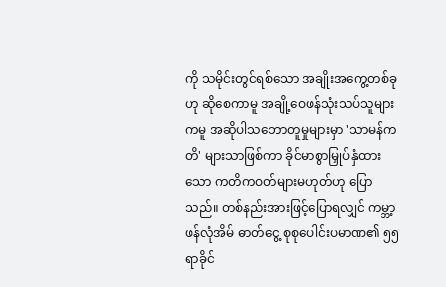ကို သမိုင်းတွင်ရစ်သော အချိုးအကွေ့တစ်ခုဟု ဆိုစေကာမူ အချို့ဝေဖန်သုံးသပ်သူများကမူ အဆိုပါသဘောတူမှုများမှာ 'သာမန်ကတိ' များသာဖြစ်ကာ ခိုင်မာစွာမြှုပ်နှံထားသော ကတိကဝတ်များမဟုတ်ဟု ပြောသည်။ တစ်နည်းအားဖြင့်ပြောရလျှင် ကမ္ဘာ့ဖန်လုံအိမ် ဓာတ်ငွေ့ စုစုပေါင်းပမာဏ၏ ၅၅ ရာခိုင်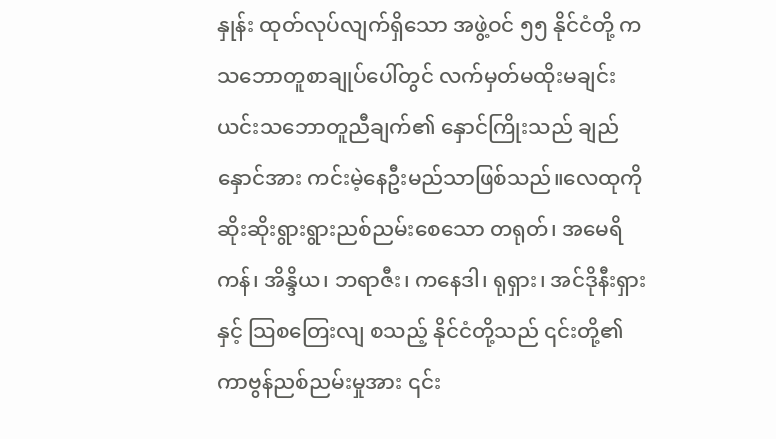နှုန်း ထုတ်လုပ်လျက်ရှိသော အဖွဲ့ဝင် ၅၅ နိုင်ငံတို့ က သဘောတူစာချုပ်ပေါ်တွင် လက်မှတ်မထိုးမချင်း ယင်းသဘောတူညီချက်၏ နှောင်ကြိုးသည် ချည်နှောင်အား ကင်းမဲ့နေဦးမည်သာဖြစ်သည်။လေထုကို ဆိုးဆိုးရွားရွားညစ်ညမ်းစေသော တရုတ်၊ အမေရိကန်၊ အိန္ဒိယ၊ ဘရာဇီး၊ ကနေဒါ၊ ရုရှား၊ အင်ဒိုနီးရှားနှင့် သြစတြေးလျ စသည့် နိုင်ငံတို့သည် ၎င်းတို့၏ ကာဗွန်ညစ်ညမ်းမှုအား ၎င်း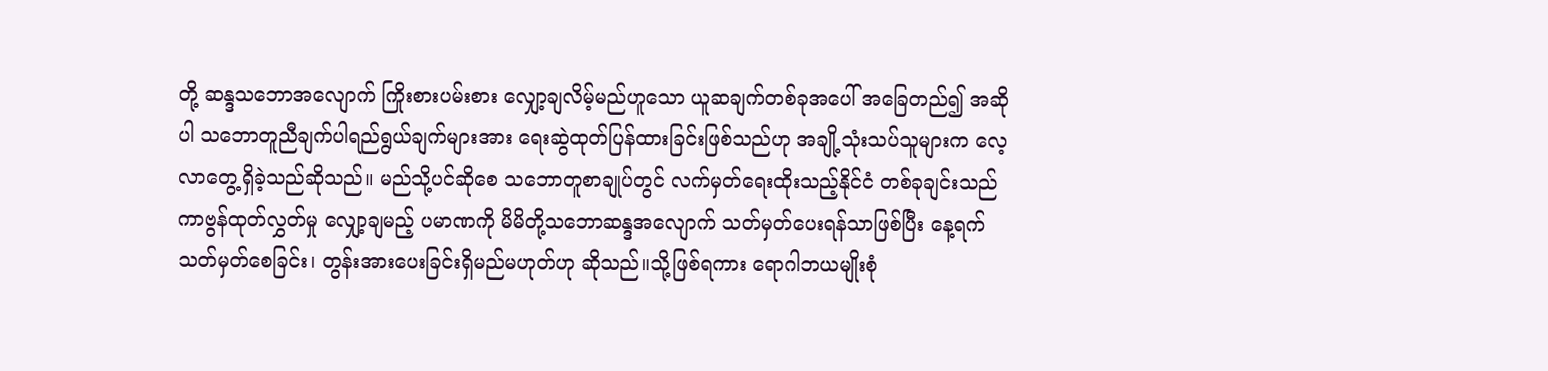တို့ ဆန္ဒသဘောအလျောက် ကြိုးစားပမ်းစား လျှော့ချလိမ့်မည်ဟူသော ယူဆချက်တစ်ခုအပေါ် အခြေတည်၍ အဆိုပါ သဘောတူညီချက်ပါရည်ရွယ်ချက်များအား ရေးဆွဲထုတ်ပြန်ထားခြင်းဖြစ်သည်ဟု အချို့သုံးသပ်သူများက လေ့လာတွေ့ရှိခဲ့သည်ဆိုသည်။ မည်သို့ပင်ဆိုစေ သဘောတူစာချုပ်တွင် လက်မှတ်ရေးထိုးသည့်နိုင်ငံ တစ်ခုချင်းသည် ကာဗွန်ထုတ်လွှတ်မှု လျှော့ချမည့် ပမာဏကို မိမိတို့သဘောဆန္ဒအလျောက် သတ်မှတ်ပေးရန်သာဖြစ်ပြီး နေ့ရက်သတ်မှတ်စေခြင်း၊ တွန်းအားပေးခြင်းရှိမည်မဟုတ်ဟု ဆိုသည်။သို့ဖြစ်ရကား ရောဂါဘယမျိုးစုံ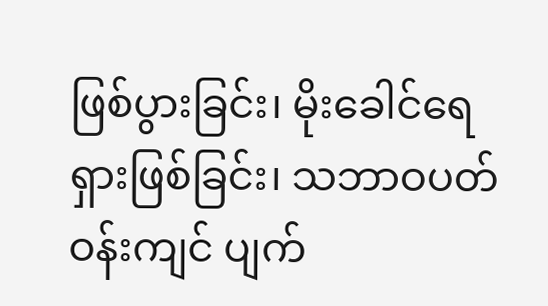ဖြစ်ပွားခြင်း၊ မိုးခေါင်ရေရှားဖြစ်ခြင်း၊ သဘာဝပတ်ဝန်းကျင် ပျက်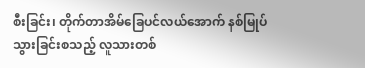စီးခြင်း၊ တိုက်တာအိမ်ခြေပင်လယ်အောက် နစ်မြုပ်သွားခြင်းစသည့် လူသားတစ်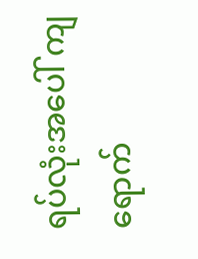ရပ်လုံးအပေါ် ကျရောက်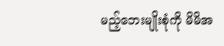မည့်ဘေးမျိုးစုံကို မိမိအ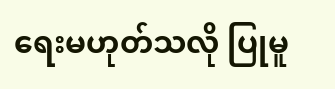ရေးမဟုတ်သလို ပြုမူ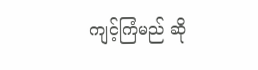ကျင့်ကြံမည် ဆို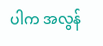ပါက အလွန်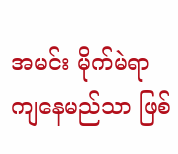အမင်း မိုက်မဲရာကျနေမည်သာ ဖြစ်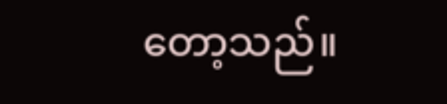တော့သည်။